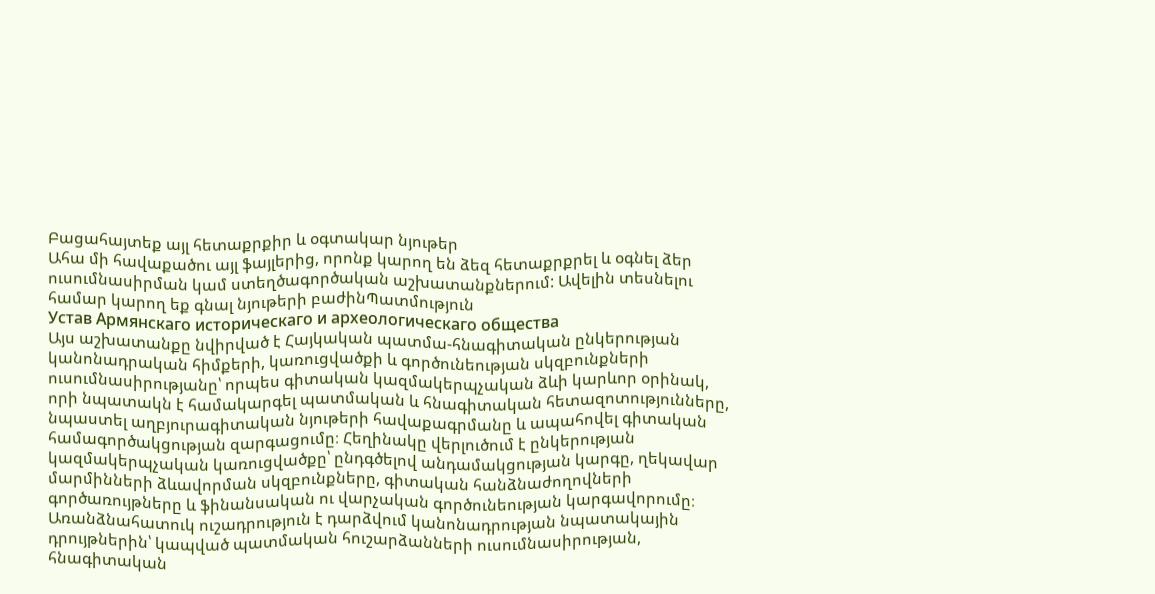Բացահայտեք այլ հետաքրքիր և օգտակար նյութեր
Ահա մի հավաքածու այլ ֆայլերից, որոնք կարող են ձեզ հետաքրքրել և օգնել ձեր ուսումնասիրման կամ ստեղծագործական աշխատանքներում: Ավելին տեսնելու համար կարող եք գնալ նյութերի բաժինՊատմություն
Устав Армянскаго историческаго и археологическаго общества
Այս աշխատանքը նվիրված է Հայկական պատմա-հնագիտական ընկերության կանոնադրական հիմքերի, կառուցվածքի և գործունեության սկզբունքների ուսումնասիրությանը՝ որպես գիտական կազմակերպչական ձևի կարևոր օրինակ, որի նպատակն է համակարգել պատմական և հնագիտական հետազոտությունները, նպաստել աղբյուրագիտական նյութերի հավաքագրմանը և ապահովել գիտական համագործակցության զարգացումը։ Հեղինակը վերլուծում է ընկերության կազմակերպչական կառուցվածքը՝ ընդգծելով անդամակցության կարգը, ղեկավար մարմինների ձևավորման սկզբունքները, գիտական հանձնաժողովների գործառույթները և ֆինանսական ու վարչական գործունեության կարգավորումը։ Առանձնահատուկ ուշադրություն է դարձվում կանոնադրության նպատակային դրույթներին՝ կապված պատմական հուշարձանների ուսումնասիրության, հնագիտական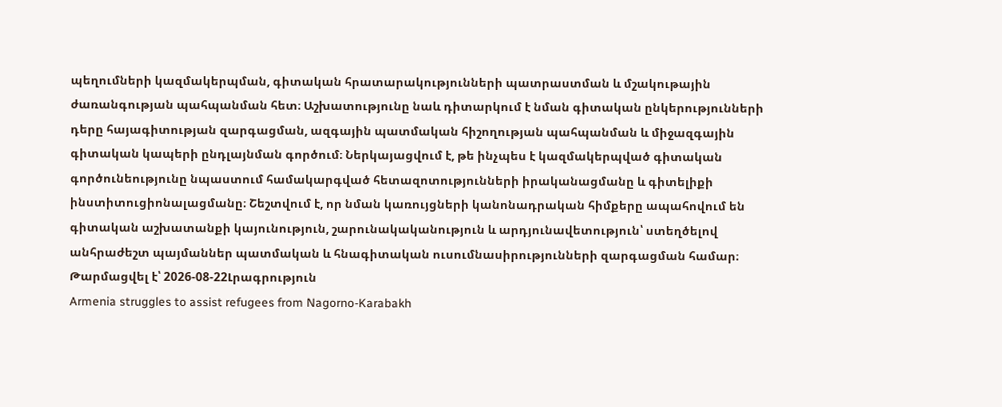պեղումների կազմակերպման, գիտական հրատարակությունների պատրաստման և մշակութային ժառանգության պահպանման հետ։ Աշխատությունը նաև դիտարկում է նման գիտական ընկերությունների դերը հայագիտության զարգացման, ազգային պատմական հիշողության պահպանման և միջազգային գիտական կապերի ընդլայնման գործում։ Ներկայացվում է, թե ինչպես է կազմակերպված գիտական գործունեությունը նպաստում համակարգված հետազոտությունների իրականացմանը և գիտելիքի ինստիտուցիոնալացմանը։ Շեշտվում է, որ նման կառույցների կանոնադրական հիմքերը ապահովում են գիտական աշխատանքի կայունություն, շարունակականություն և արդյունավետություն՝ ստեղծելով անհրաժեշտ պայմաններ պատմական և հնագիտական ուսումնասիրությունների զարգացման համար։
Թարմացվել է՝ 2026-08-22Լրագրություն
Armenia struggles to assist refugees from Nagorno-Karabakh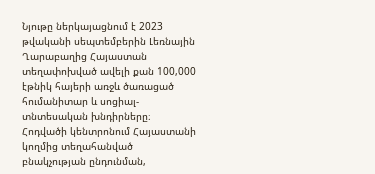Նյութը ներկայացնում է 2023 թվականի սեպտեմբերին Լեռնային Ղարաբաղից Հայաստան տեղափոխված ավելի քան 100,000 էթնիկ հայերի առջև ծառացած հումանիտար և սոցիալ-տնտեսական խնդիրները։ Հոդվածի կենտրոնում Հայաստանի կողմից տեղահանված բնակչության ընդունման,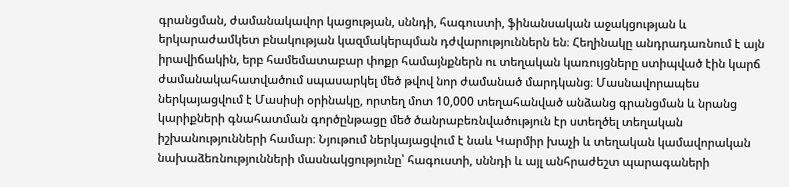գրանցման, ժամանակավոր կացության, սննդի, հագուստի, ֆինանսական աջակցության և երկարաժամկետ բնակության կազմակերպման դժվարություններն են։ Հեղինակը անդրադառնում է այն իրավիճակին, երբ համեմատաբար փոքր համայնքներն ու տեղական կառույցները ստիպված էին կարճ ժամանակահատվածում սպասարկել մեծ թվով նոր ժամանած մարդկանց։ Մասնավորապես ներկայացվում է Մասիսի օրինակը, որտեղ մոտ 10,000 տեղահանված անձանց գրանցման և նրանց կարիքների գնահատման գործընթացը մեծ ծանրաբեռնվածություն էր ստեղծել տեղական իշխանությունների համար։ Նյութում ներկայացվում է նաև Կարմիր խաչի և տեղական կամավորական նախաձեռնությունների մասնակցությունը՝ հագուստի, սննդի և այլ անհրաժեշտ պարագաների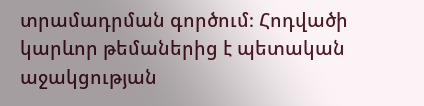տրամադրման գործում։ Հոդվածի կարևոր թեմաներից է պետական աջակցության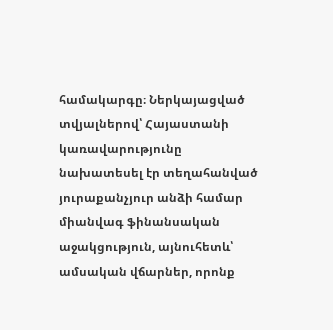համակարգը։ Ներկայացված տվյալներով՝ Հայաստանի կառավարությունը նախատեսել էր տեղահանված յուրաքանչյուր անձի համար միանվագ ֆինանսական աջակցություն, այնուհետև՝ ամսական վճարներ, որոնք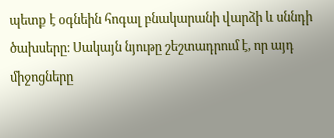պետք է օգնեին հոգալ բնակարանի վարձի և սննդի ծախսերը։ Սակայն նյութը շեշտադրում է, որ այդ միջոցները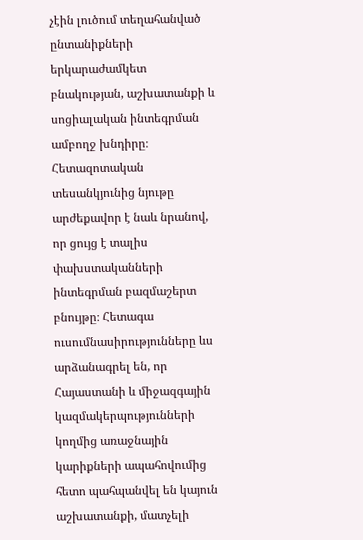չէին լուծում տեղահանված ընտանիքների երկարաժամկետ բնակության, աշխատանքի և սոցիալական ինտեգրման ամբողջ խնդիրը։ Հետազոտական տեսանկյունից նյութը արժեքավոր է նաև նրանով, որ ցույց է տալիս փախստականների ինտեգրման բազմաշերտ բնույթը։ Հետագա ուսումնասիրությունները ևս արձանագրել են, որ Հայաստանի և միջազգային կազմակերպությունների կողմից առաջնային կարիքների ապահովումից հետո պահպանվել են կայուն աշխատանքի, մատչելի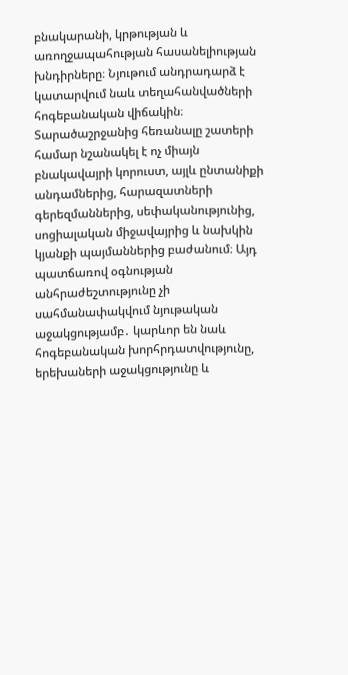բնակարանի, կրթության և առողջապահության հասանելիության խնդիրները։ Նյութում անդրադարձ է կատարվում նաև տեղահանվածների հոգեբանական վիճակին։ Տարածաշրջանից հեռանալը շատերի համար նշանակել է ոչ միայն բնակավայրի կորուստ, այլև ընտանիքի անդամներից, հարազատների գերեզմաններից, սեփականությունից, սոցիալական միջավայրից և նախկին կյանքի պայմաններից բաժանում։ Այդ պատճառով օգնության անհրաժեշտությունը չի սահմանափակվում նյութական աջակցությամբ․ կարևոր են նաև հոգեբանական խորհրդատվությունը, երեխաների աջակցությունը և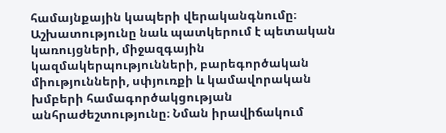համայնքային կապերի վերականգնումը։ Աշխատությունը նաև պատկերում է պետական կառույցների, միջազգային կազմակերպությունների, բարեգործական միությունների, սփյուռքի և կամավորական խմբերի համագործակցության անհրաժեշտությունը։ Նման իրավիճակում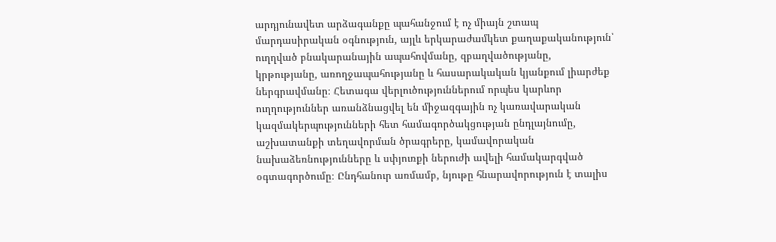արդյունավետ արձագանքը պահանջում է ոչ միայն շտապ մարդասիրական օգնություն, այլև երկարաժամկետ քաղաքականություն՝ ուղղված բնակարանային ապահովմանը, զբաղվածությանը, կրթությանը, առողջապահությանը և հասարակական կյանքում լիարժեք ներգրավմանը։ Հետագա վերլուծություններում որպես կարևոր ուղղություններ առանձնացվել են միջազգային ոչ կառավարական կազմակերպությունների հետ համագործակցության ընդլայնումը, աշխատանքի տեղավորման ծրագրերը, կամավորական նախաձեռնությունները և սփյուռքի ներուժի ավելի համակարգված օգտագործումը։ Ընդհանուր առմամբ, նյութը հնարավորություն է տալիս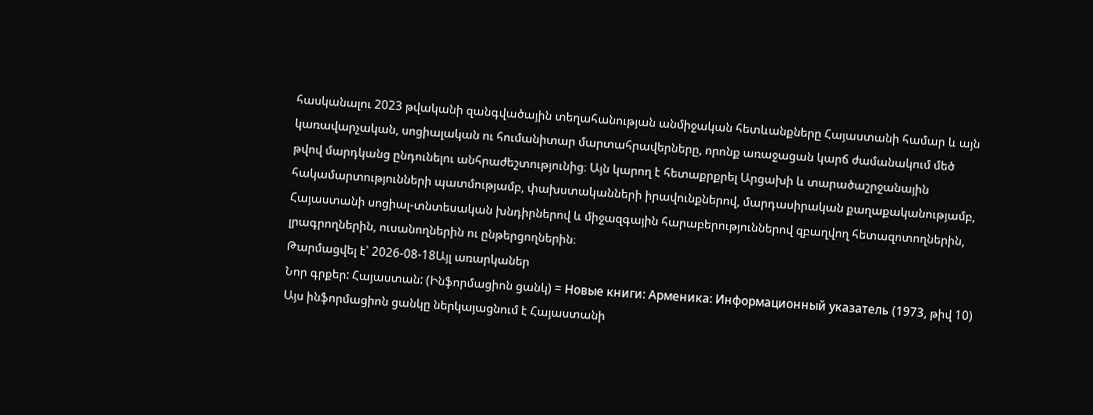հասկանալու 2023 թվականի զանգվածային տեղահանության անմիջական հետևանքները Հայաստանի համար և այն կառավարչական, սոցիալական ու հումանիտար մարտահրավերները, որոնք առաջացան կարճ ժամանակում մեծ թվով մարդկանց ընդունելու անհրաժեշտությունից։ Այն կարող է հետաքրքրել Արցախի և տարածաշրջանային հակամարտությունների պատմությամբ, փախստականների իրավունքներով, մարդասիրական քաղաքականությամբ, Հայաստանի սոցիալ-տնտեսական խնդիրներով և միջազգային հարաբերություններով զբաղվող հետազոտողներին, լրագրողներին, ուսանողներին ու ընթերցողներին։
Թարմացվել է՝ 2026-08-18Այլ առարկաներ
Նոր գրքեր: Հայաստան: (Ինֆորմացիոն ցանկ) = Новые книги: Арменика: Информационный указатель (1973, թիվ 10)
Այս ինֆորմացիոն ցանկը ներկայացնում է Հայաստանի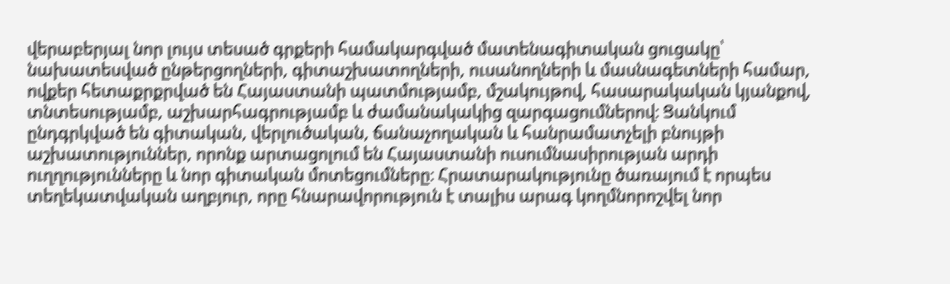վերաբերյալ նոր լույս տեսած գրքերի համակարգված մատենագիտական ցուցակը՝ նախատեսված ընթերցողների, գիտաշխատողների, ուսանողների և մասնագետների համար, ովքեր հետաքրքրված են Հայաստանի պատմությամբ, մշակույթով, հասարակական կյանքով, տնտեսությամբ, աշխարհագրությամբ և ժամանակակից զարգացումներով։ Ցանկում ընդգրկված են գիտական, վերլուծական, ճանաչողական և հանրամատչելի բնույթի աշխատություններ, որոնք արտացոլում են Հայաստանի ուսումնասիրության արդի ուղղությունները և նոր գիտական մոտեցումները։ Հրատարակությունը ծառայում է որպես տեղեկատվական աղբյուր, որը հնարավորություն է տալիս արագ կողմնորոշվել նոր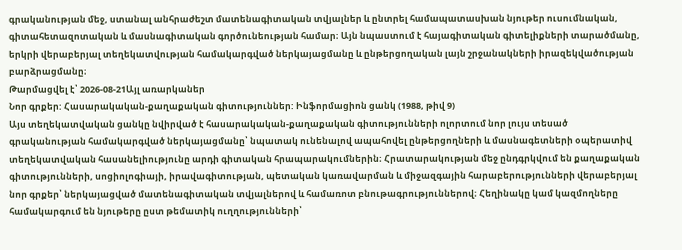գրականության մեջ, ստանալ անհրաժեշտ մատենագիտական տվյալներ և ընտրել համապատասխան նյութեր ուսումնական, գիտահետազոտական և մասնագիտական գործունեության համար։ Այն նպաստում է հայագիտական գիտելիքների տարածմանը, երկրի վերաբերյալ տեղեկատվության համակարգված ներկայացմանը և ընթերցողական լայն շրջանակների իրազեկվածության բարձրացմանը։
Թարմացվել է՝ 2026-08-21Այլ առարկաներ
Նոր գրքեր: Հասարակական-քաղաքական գիտություններ: Ինֆորմացիոն ցանկ (1988, թիվ 9)
Այս տեղեկատվական ցանկը նվիրված է հասարակական-քաղաքական գիտությունների ոլորտում նոր լույս տեսած գրականության համակարգված ներկայացմանը՝ նպատակ ունենալով ապահովել ընթերցողների և մասնագետների օպերատիվ տեղեկատվական հասանելիությունը արդի գիտական հրապարակումներին։ Հրատարակության մեջ ընդգրկվում են քաղաքական գիտությունների, սոցիոլոգիայի, իրավագիտության, պետական կառավարման և միջազգային հարաբերությունների վերաբերյալ նոր գրքեր՝ ներկայացված մատենագիտական տվյալներով և համառոտ բնութագրություններով։ Հեղինակը կամ կազմողները համակարգում են նյութերը ըստ թեմատիկ ուղղությունների՝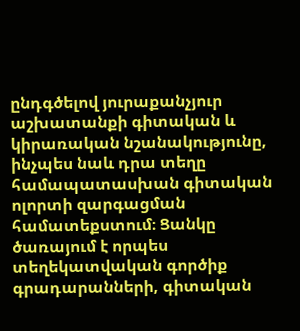ընդգծելով յուրաքանչյուր աշխատանքի գիտական և կիրառական նշանակությունը, ինչպես նաև դրա տեղը համապատասխան գիտական ոլորտի զարգացման համատեքստում։ Ցանկը ծառայում է որպես տեղեկատվական գործիք գրադարանների, գիտական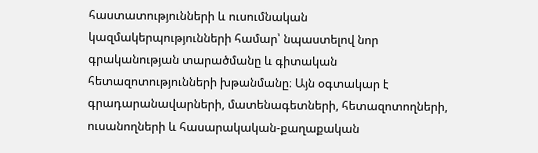հաստատությունների և ուսումնական կազմակերպությունների համար՝ նպաստելով նոր գրականության տարածմանը և գիտական հետազոտությունների խթանմանը։ Այն օգտակար է գրադարանավարների, մատենագետների, հետազոտողների, ուսանողների և հասարակական-քաղաքական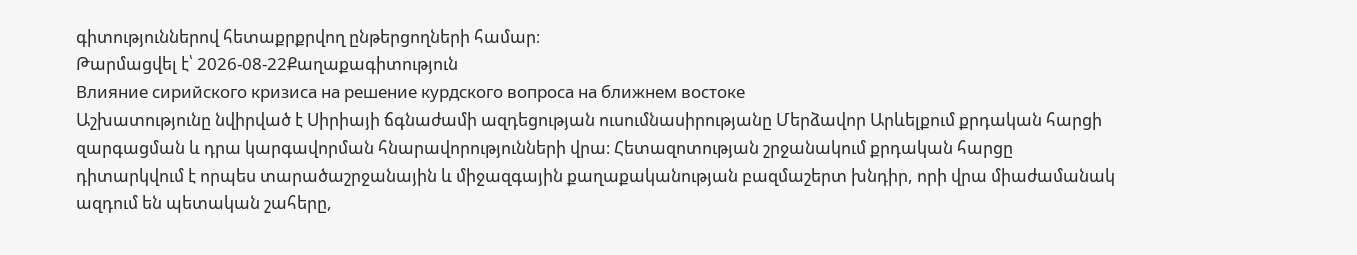գիտություններով հետաքրքրվող ընթերցողների համար։
Թարմացվել է՝ 2026-08-22Քաղաքագիտություն
Влияние сирийского кризиса на решение курдского вопроса на ближнем востоке
Աշխատությունը նվիրված է Սիրիայի ճգնաժամի ազդեցության ուսումնասիրությանը Մերձավոր Արևելքում քրդական հարցի զարգացման և դրա կարգավորման հնարավորությունների վրա։ Հետազոտության շրջանակում քրդական հարցը դիտարկվում է որպես տարածաշրջանային և միջազգային քաղաքականության բազմաշերտ խնդիր, որի վրա միաժամանակ ազդում են պետական շահերը,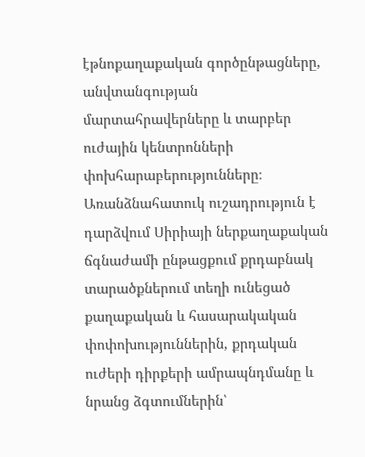էթնոքաղաքական գործընթացները, անվտանգության մարտահրավերները և տարբեր ուժային կենտրոնների փոխհարաբերությունները։ Առանձնահատուկ ուշադրություն է դարձվում Սիրիայի ներքաղաքական ճգնաժամի ընթացքում քրդաբնակ տարածքներում տեղի ունեցած քաղաքական և հասարակական փոփոխություններին, քրդական ուժերի դիրքերի ամրապնդմանը և նրանց ձգտումներին՝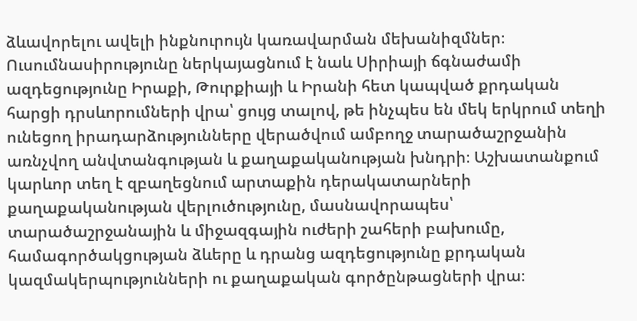ձևավորելու ավելի ինքնուրույն կառավարման մեխանիզմներ։ Ուսումնասիրությունը ներկայացնում է նաև Սիրիայի ճգնաժամի ազդեցությունը Իրաքի, Թուրքիայի և Իրանի հետ կապված քրդական հարցի դրսևորումների վրա՝ ցույց տալով, թե ինչպես են մեկ երկրում տեղի ունեցող իրադարձությունները վերածվում ամբողջ տարածաշրջանին առնչվող անվտանգության և քաղաքականության խնդրի։ Աշխատանքում կարևոր տեղ է զբաղեցնում արտաքին դերակատարների քաղաքականության վերլուծությունը, մասնավորապես՝ տարածաշրջանային և միջազգային ուժերի շահերի բախումը, համագործակցության ձևերը և դրանց ազդեցությունը քրդական կազմակերպությունների ու քաղաքական գործընթացների վրա։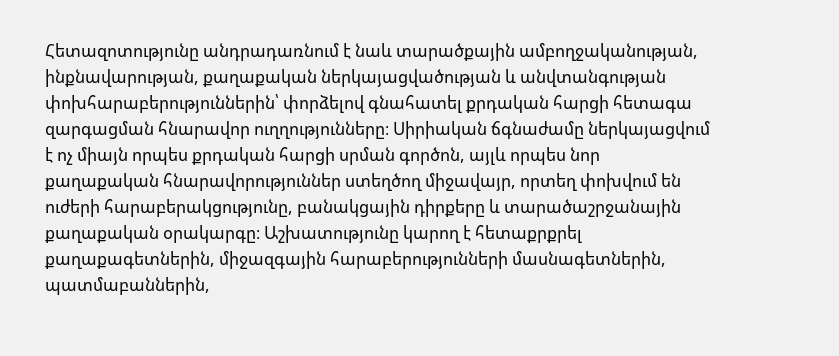Հետազոտությունը անդրադառնում է նաև տարածքային ամբողջականության, ինքնավարության, քաղաքական ներկայացվածության և անվտանգության փոխհարաբերություններին՝ փորձելով գնահատել քրդական հարցի հետագա զարգացման հնարավոր ուղղությունները։ Սիրիական ճգնաժամը ներկայացվում է ոչ միայն որպես քրդական հարցի սրման գործոն, այլև որպես նոր քաղաքական հնարավորություններ ստեղծող միջավայր, որտեղ փոխվում են ուժերի հարաբերակցությունը, բանակցային դիրքերը և տարածաշրջանային քաղաքական օրակարգը։ Աշխատությունը կարող է հետաքրքրել քաղաքագետներին, միջազգային հարաբերությունների մասնագետներին, պատմաբաններին,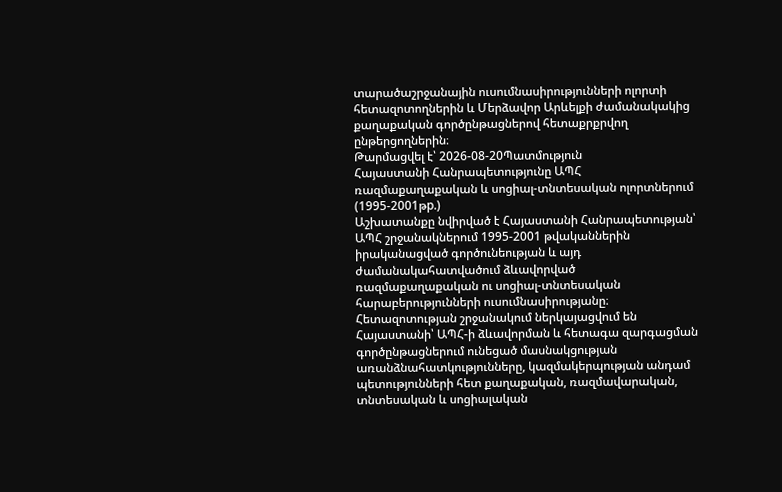տարածաշրջանային ուսումնասիրությունների ոլորտի հետազոտողներին և Մերձավոր Արևելքի ժամանակակից քաղաքական գործընթացներով հետաքրքրվող ընթերցողներին։
Թարմացվել է՝ 2026-08-20Պատմություն
Հայաստանի Հանրապետությունը ԱՊՀ ռազմաքաղաքական և սոցիալ-տնտեսական ոլորտներում (1995-2001թp.)
Աշխատանքը նվիրված է Հայաստանի Հանրապետության՝ ԱՊՀ շրջանակներում 1995-2001 թվականներին իրականացված գործունեության և այդ ժամանակահատվածում ձևավորված ռազմաքաղաքական ու սոցիալ-տնտեսական հարաբերությունների ուսումնասիրությանը։ Հետազոտության շրջանակում ներկայացվում են Հայաստանի՝ ԱՊՀ-ի ձևավորման և հետագա զարգացման գործընթացներում ունեցած մասնակցության առանձնահատկությունները, կազմակերպության անդամ պետությունների հետ քաղաքական, ռազմավարական, տնտեսական և սոցիալական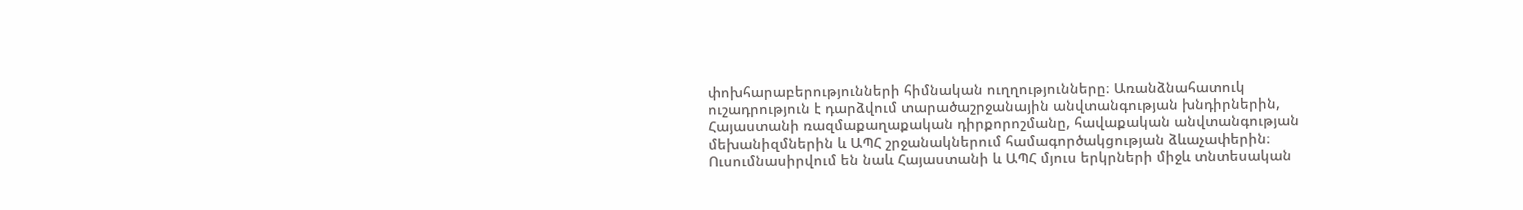փոխհարաբերությունների հիմնական ուղղությունները։ Առանձնահատուկ ուշադրություն է դարձվում տարածաշրջանային անվտանգության խնդիրներին, Հայաստանի ռազմաքաղաքական դիրքորոշմանը, հավաքական անվտանգության մեխանիզմներին և ԱՊՀ շրջանակներում համագործակցության ձևաչափերին։ Ուսումնասիրվում են նաև Հայաստանի և ԱՊՀ մյուս երկրների միջև տնտեսական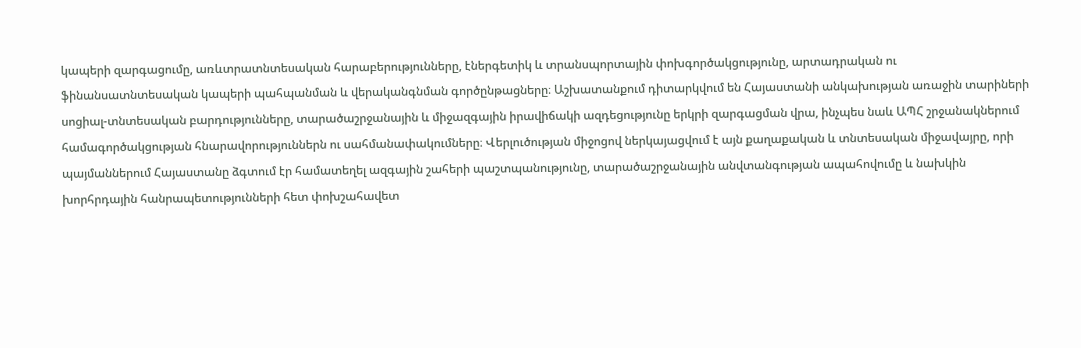կապերի զարգացումը, առևտրատնտեսական հարաբերությունները, էներգետիկ և տրանսպորտային փոխգործակցությունը, արտադրական ու ֆինանսատնտեսական կապերի պահպանման և վերականգնման գործընթացները։ Աշխատանքում դիտարկվում են Հայաստանի անկախության առաջին տարիների սոցիալ-տնտեսական բարդությունները, տարածաշրջանային և միջազգային իրավիճակի ազդեցությունը երկրի զարգացման վրա, ինչպես նաև ԱՊՀ շրջանակներում համագործակցության հնարավորություններն ու սահմանափակումները։ Վերլուծության միջոցով ներկայացվում է այն քաղաքական և տնտեսական միջավայրը, որի պայմաններում Հայաստանը ձգտում էր համատեղել ազգային շահերի պաշտպանությունը, տարածաշրջանային անվտանգության ապահովումը և նախկին խորհրդային հանրապետությունների հետ փոխշահավետ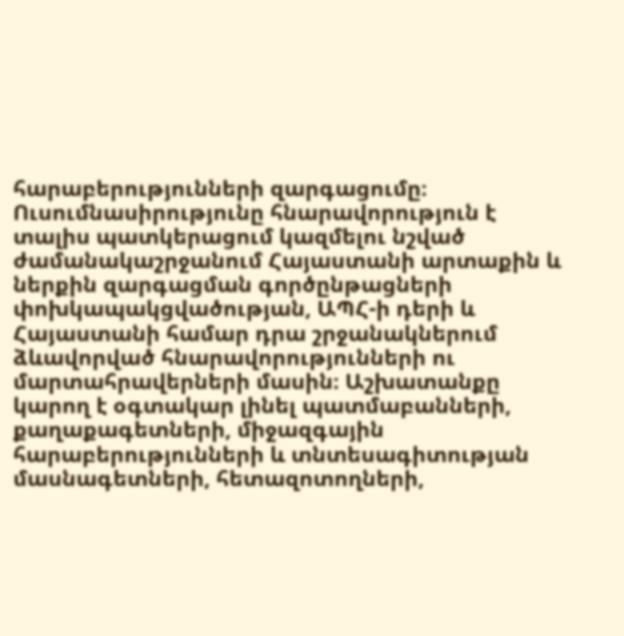հարաբերությունների զարգացումը։ Ուսումնասիրությունը հնարավորություն է տալիս պատկերացում կազմելու նշված ժամանակաշրջանում Հայաստանի արտաքին և ներքին զարգացման գործընթացների փոխկապակցվածության, ԱՊՀ-ի դերի և Հայաստանի համար դրա շրջանակներում ձևավորված հնարավորությունների ու մարտահրավերների մասին։ Աշխատանքը կարող է օգտակար լինել պատմաբանների, քաղաքագետների, միջազգային հարաբերությունների և տնտեսագիտության մասնագետների, հետազոտողների,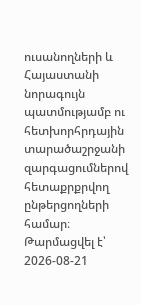ուսանողների և Հայաստանի նորագույն պատմությամբ ու հետխորհրդային տարածաշրջանի զարգացումներով հետաքրքրվող ընթերցողների համար։
Թարմացվել է՝ 2026-08-21